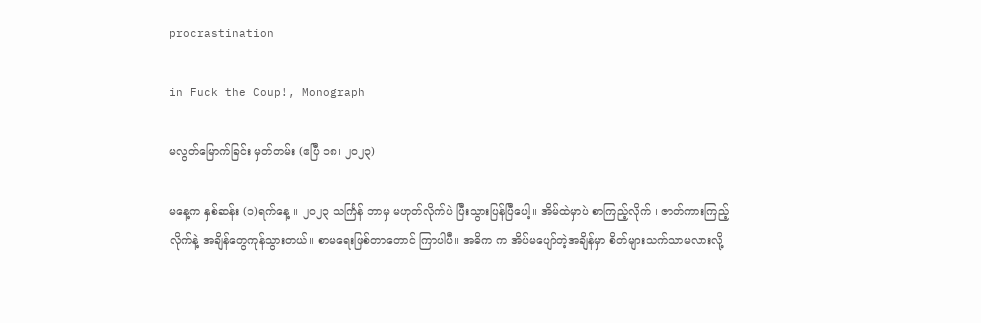procrastination

in Fuck the Coup!, Monograph

မလွတ်မြောက်ခြင်း မှတ်တမ်း (ဧပြီ ၁၈၊ ၂၀၂၃)

မနေ့က နှစ်ဆန်း (၁)ရက်နေ့ ။ ၂၀၂၃ သင်္ကြန် ဘာမှ မဟုတ်လိုက်ပဲ ပြီးသွားပြန်ပြီပေါ့။ အိမ်ထဲမှာပဲ စာကြည့်လိုက် ၊ ဇာတ်ကားကြည့်လိုက်နဲ့ အချိန်တွေကုန်သွားတယ်။ စာမရေးဖြစ်တာတောင် ကြာပါပီ။ အဓိက က အိပ်မပျော်တဲ့အချိန်မှာ စိတ်များသက်သာမလားလို့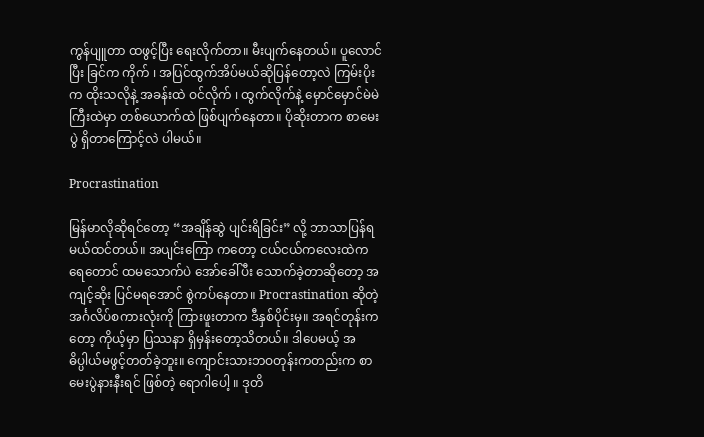ကွန်ပျူတာ ထဖွင့်ပြီး ရေးလိုက်တာ။ မီးပျက်နေတယ်။ ပူလောင်ပြီး ခြင်က ကိုက် ၊ အပြင်ထွက်အိပ်မယ်ဆိုပြန်တော့လဲ ကြမ်းပိုးက ထိုးသလိုနဲ့ အခန်းထဲ ဝင်လိုက် ၊ ထွက်လိုက်နဲ့ မှောင်မှောင်မဲမဲကြီးထဲမှာ တစ်ယောက်ထဲ ဖြစ်ပျက်နေတာ။ ပိုဆိုးတာက စာမေးပွဲ ရှိတာကြောင့်လဲ ပါမယ်။

Procrastination

မြန်မာလိုဆိုရင်တော့ “အချိန်ဆွဲ ပျင်းရိခြင်း” လို့ ဘာသာပြန်ရမယ်ထင်တယ်။ အပျင်းကြော ကတော့ ငယ်ငယ်ကလေးထဲက ရေတောင် ထမသောက်ပဲ အော်ခေါ်ပီး သောက်ခဲ့တာဆိုတော့ အကျင့်ဆိုး ပြင်မရအောင် စွဲကပ်နေတာ။ Procrastination ဆိုတဲ့ အင်္ဂလိပ်စကားလုံးကို ကြားဖူးတာက ဒီနှစ်ပိုင်းမှ။ အရင်တုန်းကတော့ ကိုယ့်မှာ ပြဿနာ ရှိမှန်းတော့သိတယ်။ ဒါပေမယ့် အဓိပ္ပါယ်မဖွင့်တတ်ခဲ့ဘူး။ ကျောင်းသားဘဝတုန်းကတည်းက စာမေးပွဲနားနီးရင် ဖြစ်တဲ့ ရောဂါပေါ့ ။ ဒုတိ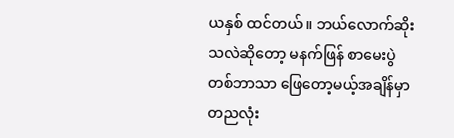ယနှစ် ထင်တယ်။ ဘယ်လောက်ဆိုးသလဲဆိုတော့ မနက်ဖြန် စာမေးပွဲ တစ်ဘာသာ ဖြေတော့မယ့်အချိန်မှာ တညလုံး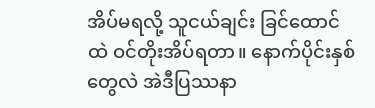အိပ်မရလို့ သူငယ်ချင်း ခြင်ထောင်ထဲ ဝင်တိုးအိပ်ရတာ။ နောက်ပိုင်းနှစ်တွေလဲ အဲဒီပြဿနာ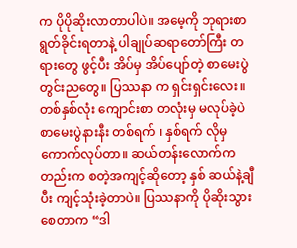က ပိုပိုဆိုးလာတာပါပဲ။ အမေ့ကို ဘုရားစာရွတ်ခိုင်းရတာနဲ့ ပါချုပ်ဆရာတော်ကြီး တရားတွေ ဖွင့်ပီး အိပ်မှ အိပ်ပျော်တဲ့ စာမေးပွဲတွင်းညတွေ။ ပြဿနာ က ရှင်းရှင်းလေး။ တစ်နှစ်လုံး ကျောင်းစာ တလုံးမှ မလုပ်ခဲ့ပဲ စာမေးပွဲနားနီး တစ်ရက် ၊ နှစ်ရက် လိုမှ ကောက်လုပ်တာ။ ဆယ်တန်းလောက်ကတည်းက စတဲ့အကျင့်ဆိုတော့ နှစ် ဆယ်နဲ့ချီပီး ကျင့်သုံးခဲ့တာပဲ။ ပြဿနာကို ပိုဆိုးသွားစေတာက “ဒါ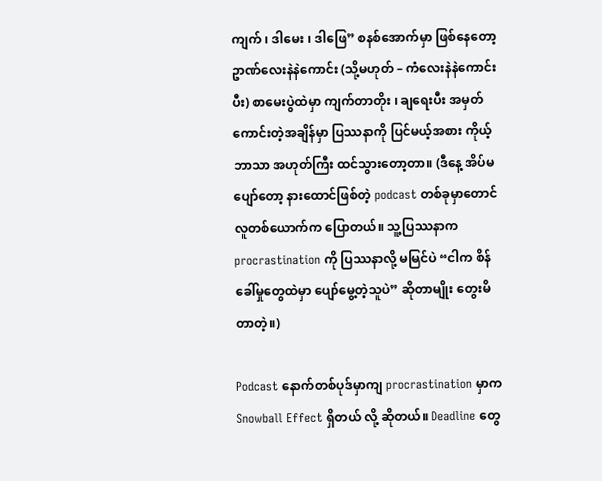ကျက် ၊ ဒါမေး ၊ ဒါဖြေ” စနစ်အောက်မှာ ဖြစ်နေတော့ ဥာဏ်လေးနဲနဲကောင်း (သို့မဟုတ် – ကံလေးနဲနဲကောင်းပီး) စာမေးပွဲထဲမှာ ကျက်တာတိုး ၊ ချရေးပီး အမှတ်ကောင်းတဲ့အချိန်မှာ ပြဿနာကို ပြင်မယ့်အစား ကိုယ့်ဘာသာ အဟုတ်ကြီး ထင်သွားတော့တာ။ (ဒီနေ့ အိပ်မပျော်တော့ နားထောင်ဖြစ်တဲ့ podcast တစ်ခုမှာတောင် လူတစ်ယောက်က ပြောတယ်။ သူ့ပြဿနာက procrastination ကို ပြဿနာလို့ မမြင်ပဲ “ငါက စိန်ခေါ်မှုတွေထဲမှာ ပျော်မွေ့တဲ့သူပဲ” ဆိုတာမျိုး တွေးမိတာတဲ့။)

Podcast နောက်တစ်ပုဒ်မှာကျ procrastination မှာက Snowball Effect ရှိတယ် လို့ ဆိုတယ်။ Deadline တွေ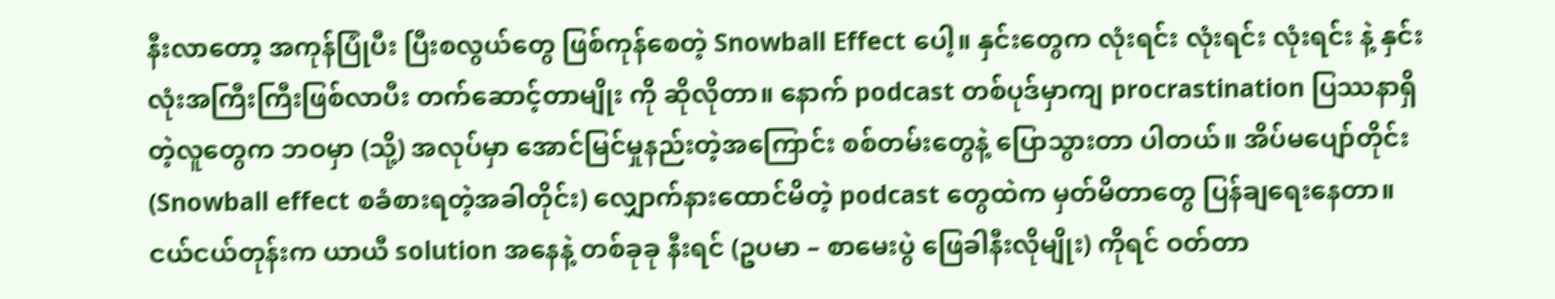နီးလာတော့ အကုန်ပြုံပီး ပြီးစလွယ်တွေ ဖြစ်ကုန်စေတဲ့ Snowball Effect ပေါ့။ နှင်းတွေက လုံးရင်း လုံးရင်း လုံးရင်း နဲ့ နှင်းလုံးအကြီးကြီးဖြစ်လာပီး တက်ဆောင့်တာမျိုး ကို ဆိုလိုတာ။ နောက် podcast တစ်ပုဒ်မှာကျ procrastination ပြဿနာရှိတဲ့လူတွေက ဘဝမှာ (သို့) အလုပ်မှာ အောင်မြင်မှုနည်းတဲ့အကြောင်း စစ်တမ်းတွေနဲ့ ပြောသွားတာ ပါတယ်။ အိပ်မပျော်တိုင်း (Snowball effect စခံစားရတဲ့အခါတိုင်း) လျှောက်နားထောင်မိတဲ့ podcast တွေထဲက မှတ်မိတာတွေ ပြန်ချရေးနေတာ။ ငယ်ငယ်တုန်းက ယာယီ solution အနေနဲ့ တစ်ခုခု နီးရင် (ဥပမာ – စာမေးပွဲ ဖြေခါနီးလိုမျိုး) ကိုရင် ဝတ်တာ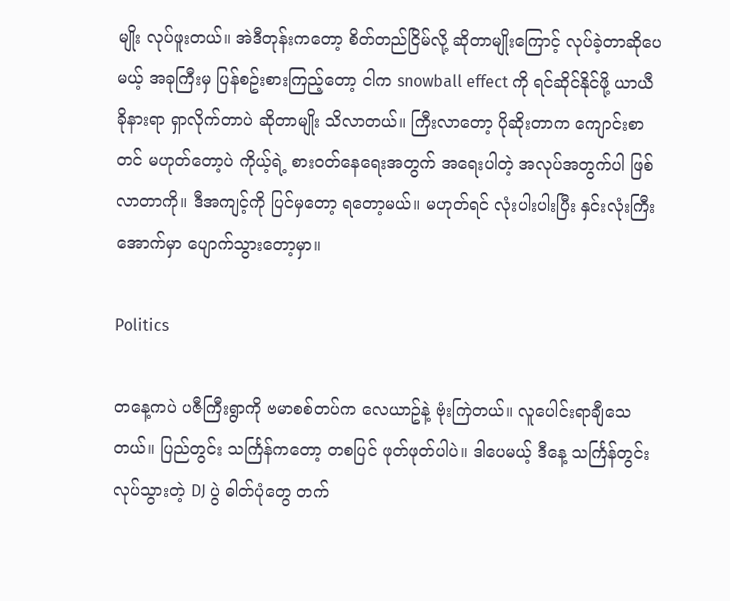မျိုး လုပ်ဖူးတယ်။ အဲဒီတုန်းကတော့ စိတ်တည်ငြိမ်လို့ ဆိုတာမျိုးကြောင့် လုပ်ခဲ့တာဆိုပေမယ့် အခုကြီးမှ ပြန်စဥ်းစားကြည့်တော့ ငါက snowball effect ကို ရင်ဆိုင်နိုင်ဖို့ ယာယီ ခိုနားရာ ရှာလိုက်တာပဲ ဆိုတာမျိုး သိလာတယ်။ ကြီးလာတော့ ပိုဆိုးတာက ကျောင်းစာတင် မဟုတ်တော့ပဲ ကိုယ့်ရဲ့ စားဝတ်နေရေးအတွက် အရေးပါတဲ့ အလုပ်အတွက်ပါ ဖြစ်လာတာကို။ ဒီအကျင့်ကို ပြင်မှတော့ ရတော့မယ်။ မဟုတ်ရင် လုံးပါးပါးပြီး နှင်းလုံးကြီးအောက်မှာ ပျောက်သွားတော့မှာ။

Politics

တနေ့ကပဲ ပဇီကြီးရွာကို ဗမာစစ်တပ်က လေယာဥ်နဲ့ ဗုံးကြဲတယ်။ လူပေါင်းရာချီသေတယ်။ ပြည်တွင်း သင်္ကြန်ကတော့ တစပြင် ဖုတ်ဖုတ်ပါပဲ။ ဒါပေမယ့် ဒီနေ့ သင်္ကြန်တွင်း လုပ်သွားတဲ့ DJ ပွဲ ဓါတ်ပုံတွေ တက်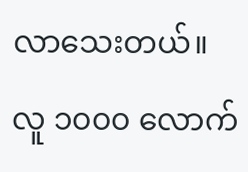လာသေးတယ်။ လူ ၁၀၀၀ လောက်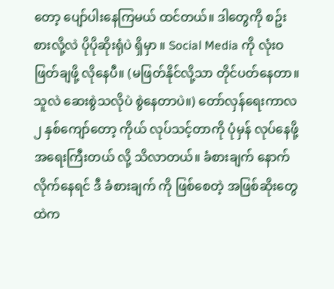တော့ ပျော်ပါးနေကြမယ် ထင်တယ်။ ဒါတွေကို စဥ်းစားလို့လဲ ပိုပိုဆိုးရုံပဲ ရှိမှာ ။ Social Media ကို လုံးဝ ဖြတ်ချဖို့ လိုနေပီ။ (မဖြတ်နိုင်လို့သာ တိုင်ပတ်နေတာ။ သူလဲ ဆေးစွဲသလိုပဲ စွဲနေတာပဲ။) တော်လှန်ရေးကာလ ၂ နှစ်ကျော်တော့ ကိုယ် လုပ်သင့်တာကို ပုံမှန် လုပ်နေဖို့ အရေးကြီးတယ် လို့ သိလာတယ်။ ခံစားချက် နောက် လိုက်နေရင် ဒီ ခံစားချက် ကို ဖြစ်စေတဲ့ အဖြစ်ဆိုးတွေထဲက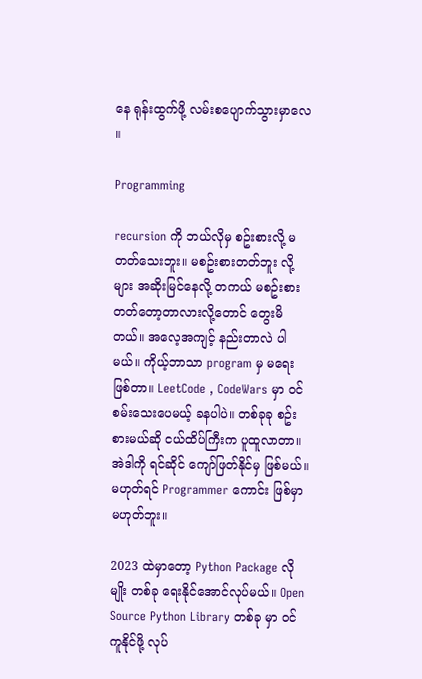နေ ရုန်းထွက်ဖို့ လမ်းစပျောက်သွားမှာလေ ။

Programming

recursion ကို ဘယ်လိုမှ စဥ်းစားလို့ မတတ်သေးဘူး။ မစဥ်းစားတတ်ဘူး လို့များ အဆိုးမြင်နေလို့ တကယ် မစဥ်းစားတတ်တော့တာလားလို့တောင် တွေးမိတယ်။ အလေ့အကျင့် နည်းတာလဲ ပါမယ်။ ကိုယ့်ဘာသာ program မှ မရေးဖြစ်တာ။ LeetCode , CodeWars မှာ ဝင်စမ်းသေးပေမယ့် ခနပါပဲ။ တစ်ခုခု စဥ်းစားမယ်ဆို ငယ်ထိပ်ကြီးက ပူထူလာတာ။ အဲဒါကို ရင်ဆိုင် ကျော်ဖြတ်နိုင်မှ ဖြစ်မယ်။ မဟုတ်ရင် Programmer ကောင်း ဖြစ်မှာ မဟုတ်ဘူး။

2023 ထဲမှာတော့ Python Package လိုမျိုး တစ်ခု ရေးနိုင်အောင်လုပ်မယ်။ Open Source Python Library တစ်ခု မှာ ဝင်ကူနိုင်ဖို့ လုပ်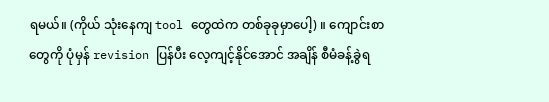ရမယ်။ (ကိုယ် သုံးနေကျ tool တွေထဲက တစ်ခုခုမှာပေါ့) ။ ကျောင်းစာတွေကို ပုံမှန် revision ပြန်ပီး လေ့ကျင့်နိုင်အောင် အချိန် စီမံခန့်ခွဲရ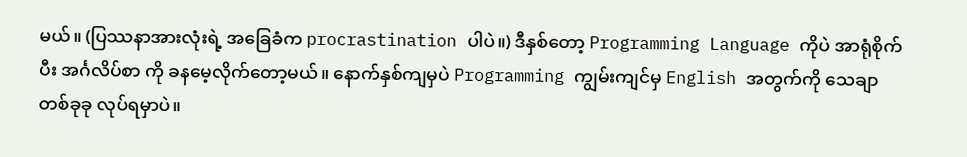မယ်။ (ပြဿနာအားလုံးရဲ့ အခြေခံက procrastination ပါပဲ။) ဒီနှစ်တော့ Programming Language ကိုပဲ အာရုံစိုက်ပီး အင်္ဂလိပ်စာ ကို ခနမေ့လိုက်တော့မယ်။ နောက်နှစ်ကျမှပဲ Programming ကျွမ်းကျင်မှ English အတွက်ကို သေချာ တစ်ခုခု လုပ်ရမှာပဲ။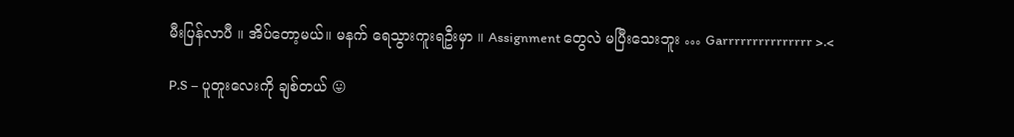မီးပြန်လာပီ ။ အိပ်တော့မယ်။ မနက် ရေသွားကူးရဦးမှာ ။ Assignment တွေလဲ မပြီးသေးဘူး … Garrrrrrrrrrrrrrr >.<

P.S – ပူတူးလေးကို ချစ်တယ် 😛